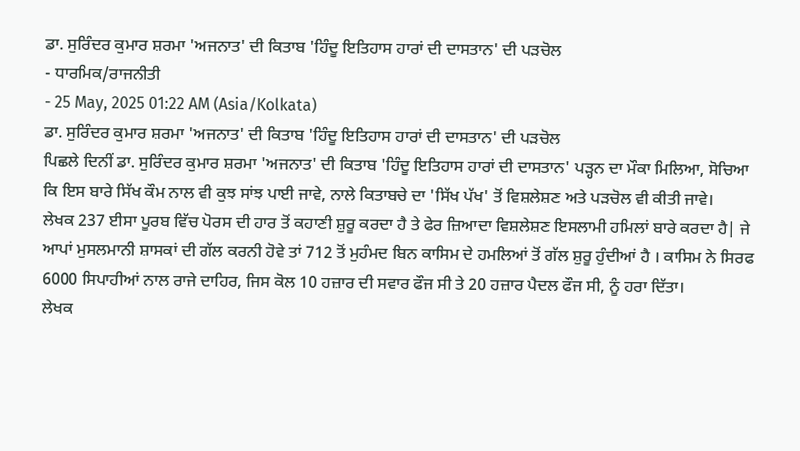ਡਾ. ਸੁਰਿੰਦਰ ਕੁਮਾਰ ਸ਼ਰਮਾ 'ਅਜਨਾਤ' ਦੀ ਕਿਤਾਬ 'ਹਿੰਦੂ ਇਤਿਹਾਸ ਹਾਰਾਂ ਦੀ ਦਾਸਤਾਨ' ਦੀ ਪੜਚੋਲ
- ਧਾਰਮਿਕ/ਰਾਜਨੀਤੀ
- 25 May, 2025 01:22 AM (Asia/Kolkata)
ਡਾ. ਸੁਰਿੰਦਰ ਕੁਮਾਰ ਸ਼ਰਮਾ 'ਅਜਨਾਤ' ਦੀ ਕਿਤਾਬ 'ਹਿੰਦੂ ਇਤਿਹਾਸ ਹਾਰਾਂ ਦੀ ਦਾਸਤਾਨ' ਦੀ ਪੜਚੋਲ
ਪਿਛਲੇ ਦਿਨੀਂ ਡਾ. ਸੁਰਿੰਦਰ ਕੁਮਾਰ ਸ਼ਰਮਾ 'ਅਜਨਾਤ' ਦੀ ਕਿਤਾਬ 'ਹਿੰਦੂ ਇਤਿਹਾਸ ਹਾਰਾਂ ਦੀ ਦਾਸਤਾਨ' ਪੜ੍ਹਨ ਦਾ ਮੌਕਾ ਮਿਲਿਆ, ਸੋਚਿਆ ਕਿ ਇਸ ਬਾਰੇ ਸਿੱਖ ਕੌਮ ਨਾਲ ਵੀ ਕੁਝ ਸਾਂਝ ਪਾਈ ਜਾਵੇ, ਨਾਲੇ ਕਿਤਾਬਚੇ ਦਾ 'ਸਿੱਖ ਪੱਖ' ਤੋਂ ਵਿਸ਼ਲੇਸ਼ਣ ਅਤੇ ਪੜਚੋਲ ਵੀ ਕੀਤੀ ਜਾਵੇ।
ਲੇਖਕ 237 ਈਸਾ ਪੂਰਬ ਵਿੱਚ ਪੋਰਸ ਦੀ ਹਾਰ ਤੋਂ ਕਹਾਣੀ ਸ਼ੁਰੂ ਕਰਦਾ ਹੈ ਤੇ ਫੇਰ ਜ਼ਿਆਦਾ ਵਿਸ਼ਲੇਸ਼ਣ ਇਸਲਾਮੀ ਹਮਿਲਾਂ ਬਾਰੇ ਕਰਦਾ ਹੈ| ਜੇ ਆਪਾਂ ਮੁਸਲਮਾਨੀ ਸ਼ਾਸਕਾਂ ਦੀ ਗੱਲ ਕਰਨੀ ਹੋਵੇ ਤਾਂ 712 ਤੋਂ ਮੁਹੰਮਦ ਬਿਨ ਕਾਸਿਮ ਦੇ ਹਮਲਿਆਂ ਤੋਂ ਗੱਲ ਸ਼ੁਰੂ ਹੁੰਦੀਆਂ ਹੈ । ਕਾਸਿਮ ਨੇ ਸਿਰਫ 6000 ਸਿਪਾਹੀਆਂ ਨਾਲ ਰਾਜੇ ਦਾਹਿਰ, ਜਿਸ ਕੋਲ 10 ਹਜ਼ਾਰ ਦੀ ਸਵਾਰ ਫੌਜ ਸੀ ਤੇ 20 ਹਜ਼ਾਰ ਪੈਦਲ ਫੌਜ ਸੀ, ਨੂੰ ਹਰਾ ਦਿੱਤਾ।
ਲੇਖਕ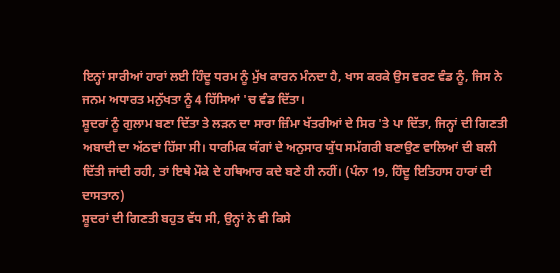ਇਨ੍ਹਾਂ ਸਾਰੀਆਂ ਹਾਰਾਂ ਲਈ ਹਿੰਦੂ ਧਰਮ ਨੂੰ ਮੁੱਖ ਕਾਰਨ ਮੰਨਦਾ ਹੈ, ਖਾਸ ਕਰਕੇ ਉਸ ਵਰਣ ਵੰਡ ਨੂੰ, ਜਿਸ ਨੇ ਜਨਮ ਅਧਾਰਤ ਮਨੁੱਖਤਾ ਨੂੰ 4 ਹਿੱਸਿਆਂ 'ਚ ਵੰਡ ਦਿੱਤਾ।
ਸ਼ੂਦਰਾਂ ਨੂੰ ਗੁਲਾਮ ਬਣਾ ਦਿੱਤਾ ਤੇ ਲੜਨ ਦਾ ਸਾਰਾ ਜ਼ਿੰਮਾ ਖੱਤਰੀਆਂ ਦੇ ਸਿਰ 'ਤੇ ਪਾ ਦਿੱਤਾ, ਜਿਨ੍ਹਾਂ ਦੀ ਗਿਣਤੀ ਅਬਾਦੀ ਦਾ ਅੱਠਵਾਂ ਹਿੱਸਾ ਸੀ। ਧਾਰਮਿਕ ਯੱਗਾਂ ਦੇ ਅਨੁਸਾਰ ਯੁੱਧ ਸਮੱਗਰੀ ਬਣਾਉਣ ਵਾਲਿਆਂ ਦੀ ਬਲੀ ਦਿੱਤੀ ਜਾਂਦੀ ਰਹੀ, ਤਾਂ ਇਥੇ ਮੌਕੇ ਦੇ ਹਥਿਆਰ ਕਦੇ ਬਣੇ ਹੀ ਨਹੀਂ। (ਪੰਨਾ 19, ਹਿੰਦੂ ਇਤਿਹਾਸ ਹਾਰਾਂ ਦੀ ਦਾਸਤਾਨ)
ਸ਼ੂਦਰਾਂ ਦੀ ਗਿਣਤੀ ਬਹੁਤ ਵੱਧ ਸੀ, ਉਨ੍ਹਾਂ ਨੇ ਵੀ ਕਿਸੇ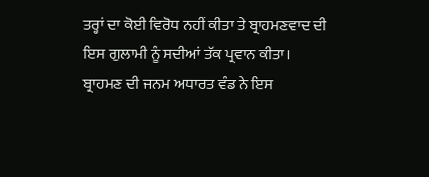ਤਰ੍ਹਾਂ ਦਾ ਕੋਈ ਵਿਰੋਧ ਨਹੀਂ ਕੀਤਾ ਤੇ ਬ੍ਰਾਹਮਣਵਾਦ ਦੀ ਇਸ ਗੁਲਾਮੀ ਨੂੰ ਸਦੀਆਂ ਤੱਕ ਪ੍ਰਵਾਨ ਕੀਤਾ।
ਬ੍ਰਾਹਮਣ ਦੀ ਜਨਮ ਅਧਾਰਤ ਵੰਡ ਨੇ ਇਸ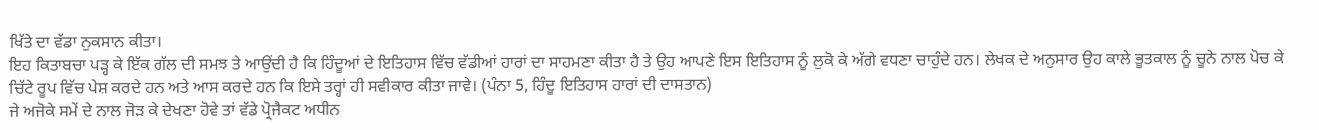ਖਿੱਤੇ ਦਾ ਵੱਡਾ ਨੁਕਸਾਨ ਕੀਤਾ।
ਇਹ ਕਿਤਾਬਚਾ ਪੜ੍ਹ ਕੇ ਇੱਕ ਗੱਲ ਦੀ ਸਮਝ ਤੇ ਆਉਂਦੀ ਹੈ ਕਿ ਹਿੰਦੂਆਂ ਦੇ ਇਤਿਹਾਸ ਵਿੱਚ ਵੱਡੀਆਂ ਹਾਰਾਂ ਦਾ ਸਾਹਮਣਾ ਕੀਤਾ ਹੈ ਤੇ ਉਹ ਆਪਣੇ ਇਸ ਇਤਿਹਾਸ ਨੂੰ ਲੁਕੋ ਕੇ ਅੱਗੇ ਵਧਣਾ ਚਾਹੁੰਦੇ ਹਨ। ਲੇਖਕ ਦੇ ਅਨੁਸਾਰ ਉਹ ਕਾਲੇ ਭੂਤਕਾਲ ਨੂੰ ਚੂਨੇ ਨਾਲ ਪੋਚ ਕੇ ਚਿੱਟੇ ਰੂਪ ਵਿੱਚ ਪੇਸ਼ ਕਰਦੇ ਹਨ ਅਤੇ ਆਸ ਕਰਦੇ ਹਨ ਕਿ ਇਸੇ ਤਰ੍ਹਾਂ ਹੀ ਸਵੀਕਾਰ ਕੀਤਾ ਜਾਵੇ। (ਪੰਨਾ 5, ਹਿੰਦੂ ਇਤਿਹਾਸ ਹਾਰਾਂ ਦੀ ਦਾਸਤਾਨ)
ਜੇ ਅਜੋਕੇ ਸਮੇਂ ਦੇ ਨਾਲ ਜੋੜ ਕੇ ਦੇਖਣਾ ਹੋਵੇ ਤਾਂ ਵੱਡੇ ਪ੍ਰੋਜੈਕਟ ਅਧੀਨ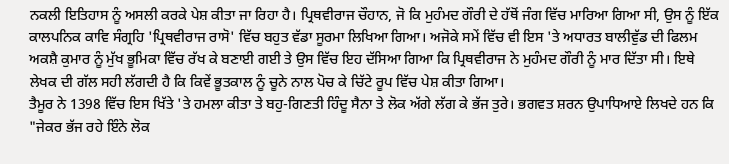ਨਕਲੀ ਇਤਿਹਾਸ ਨੂੰ ਅਸਲੀ ਕਰਕੇ ਪੇਸ਼ ਕੀਤਾ ਜਾ ਰਿਹਾ ਹੈ। ਪ੍ਰਿਥਵੀਰਾਜ ਚੌਹਾਨ, ਜੋ ਕਿ ਮੁਹੰਮਦ ਗੌਰੀ ਦੇ ਹੱਥੋਂ ਜੰਗ ਵਿੱਚ ਮਾਰਿਆ ਗਿਆ ਸੀ, ਉਸ ਨੂੰ ਇੱਕ ਕਾਲਪਨਿਕ ਕਾਵਿ ਸੰਗ੍ਰਹਿ 'ਪ੍ਰਿਥਵੀਰਾਜ ਰਾਸੋ' ਵਿੱਚ ਬਹੁਤ ਵੱਡਾ ਸੂਰਮਾ ਲਿਖਿਆ ਗਿਆ। ਅਜੋਕੇ ਸਮੇਂ ਵਿੱਚ ਵੀ ਇਸ 'ਤੇ ਅਧਾਰਤ ਬਾਲੀਵੁੱਡ ਦੀ ਫਿਲਮ ਅਕਸ਼ੈ ਕੁਮਾਰ ਨੂੰ ਮੁੱਖ ਭੂਮਿਕਾ ਵਿੱਚ ਰੱਖ ਕੇ ਬਣਾਈ ਗਈ ਤੇ ਉਸ ਵਿੱਚ ਇਹ ਦੱਸਿਆ ਗਿਆ ਕਿ ਪ੍ਰਿਥਵੀਰਾਜ ਨੇ ਮੁਹੰਮਦ ਗੌਰੀ ਨੂੰ ਮਾਰ ਦਿੱਤਾ ਸੀ। ਇਥੇ ਲੇਖਕ ਦੀ ਗੱਲ ਸਹੀ ਲੱਗਦੀ ਹੈ ਕਿ ਕਿਵੇਂ ਭੂਤਕਾਲ ਨੂੰ ਚੂਨੇ ਨਾਲ ਪੋਚ ਕੇ ਚਿੱਟੇ ਰੂਪ ਵਿੱਚ ਪੇਸ਼ ਕੀਤਾ ਗਿਆ।
ਤੈਮੂਰ ਨੇ 1398 ਵਿੱਚ ਇਸ ਖਿੱਤੇ 'ਤੇ ਹਮਲਾ ਕੀਤਾ ਤੇ ਬਹੁ-ਗਿਣਤੀ ਹਿੰਦੂ ਸੈਨਾ ਤੇ ਲੋਕ ਅੱਗੇ ਲੱਗ ਕੇ ਭੱਜ ਤੁਰੇ। ਭਗਵਤ ਸ਼ਰਨ ਉਪਾਧਿਆਏ ਲਿਖਦੇ ਹਨ ਕਿ "ਜੇਕਰ ਭੱਜ ਰਹੇ ਇੰਨੇ ਲੋਕ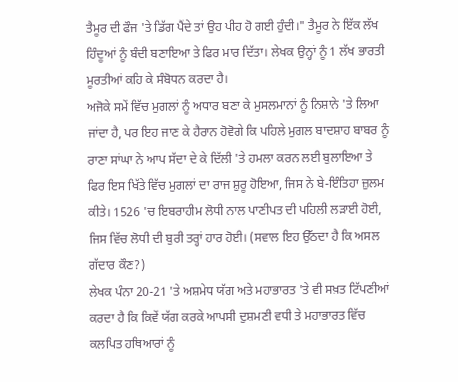ਤੈਮੂਰ ਦੀ ਫੌਜ 'ਤੇ ਡਿੱਗ ਪੈਂਦੇ ਤਾਂ ਉਹ ਪੀਹ ਹੋ ਗਈ ਹੁੰਦੀ।" ਤੈਮੂਰ ਨੇ ਇੱਕ ਲੱਖ ਹਿੰਦੂਆਂ ਨੂੰ ਬੰਦੀ ਬਣਾਇਆ ਤੇ ਫਿਰ ਮਾਰ ਦਿੱਤਾ। ਲੇਖਕ ਉਨ੍ਹਾਂ ਨੂੰ 1 ਲੱਖ ਭਾਰਤੀ ਮੂਰਤੀਆਂ ਕਹਿ ਕੇ ਸੰਬੋਧਨ ਕਰਦਾ ਹੈ।
ਅਜੋਕੇ ਸਮੇਂ ਵਿੱਚ ਮੁਗਲਾਂ ਨੂੰ ਅਧਾਰ ਬਣਾ ਕੇ ਮੁਸਲਮਾਨਾਂ ਨੂੰ ਨਿਸ਼ਾਨੇ 'ਤੇ ਲਿਆ ਜਾਂਦਾ ਹੈ, ਪਰ ਇਹ ਜਾਣ ਕੇ ਹੈਰਾਨ ਹੋਵੋਗੇ ਕਿ ਪਹਿਲੇ ਮੁਗਲ ਬਾਦਸ਼ਾਹ ਬਾਬਰ ਨੂੰ ਰਾਣਾ ਸਾਂਘਾ ਨੇ ਆਪ ਸੱਦਾ ਦੇ ਕੇ ਦਿੱਲੀ 'ਤੇ ਹਮਲਾ ਕਰਨ ਲਈ ਬੁਲਾਇਆ ਤੇ ਫਿਰ ਇਸ ਖਿੱਤੇ ਵਿੱਚ ਮੁਗਲਾਂ ਦਾ ਰਾਜ ਸ਼ੁਰੂ ਹੋਇਆ, ਜਿਸ ਨੇ ਬੇ-ਇੰਤਿਹਾ ਜ਼ੁਲਮ ਕੀਤੇ। 1526 'ਚ ਇਬਰਾਹੀਮ ਲੋਧੀ ਨਾਲ ਪਾਣੀਪਤ ਦੀ ਪਹਿਲੀ ਲੜਾਈ ਹੋਈ, ਜਿਸ ਵਿੱਚ ਲੋਧੀ ਦੀ ਬੁਰੀ ਤਰ੍ਹਾਂ ਹਾਰ ਹੋਈ। (ਸਵਾਲ ਇਹ ਉੱਠਦਾ ਹੈ ਕਿ ਅਸਲ ਗੱਦਾਰ ਕੌਣ?)
ਲੇਖਕ ਪੰਨਾ 20-21 'ਤੇ ਅਸ਼ਮੇਧ ਯੱਗ ਅਤੇ ਮਹਾਭਾਰਤ 'ਤੇ ਵੀ ਸਖ਼ਤ ਟਿੱਪਣੀਆਂ ਕਰਦਾ ਹੈ ਕਿ ਕਿਵੇਂ ਯੱਗ ਕਰਕੇ ਆਪਸੀ ਦੁਸ਼ਮਣੀ ਵਧੀ ਤੇ ਮਹਾਭਾਰਤ ਵਿੱਚ ਕਲਪਿਤ ਹਥਿਆਰਾਂ ਨੂੰ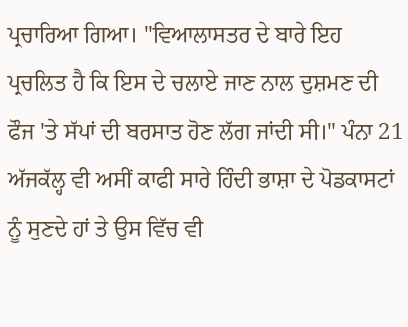ਪ੍ਰਚਾਰਿਆ ਗਿਆ। "ਵਿਆਲਾਸਤਰ ਦੇ ਬਾਰੇ ਇਹ ਪ੍ਰਚਲਿਤ ਹੈ ਕਿ ਇਸ ਦੇ ਚਲਾਏ ਜਾਣ ਨਾਲ ਦੁਸ਼ਮਣ ਦੀ ਫੌਜ 'ਤੇ ਸੱਪਾਂ ਦੀ ਬਰਸਾਤ ਹੋਣ ਲੱਗ ਜਾਂਦੀ ਸੀ।" ਪੰਨਾ 21
ਅੱਜਕੱਲ੍ਹ ਵੀ ਅਸੀਂ ਕਾਫੀ ਸਾਰੇ ਹਿੰਦੀ ਭਾਸ਼ਾ ਦੇ ਪੋਡਕਾਸਟਾਂ ਨੂੰ ਸੁਣਦੇ ਹਾਂ ਤੇ ਉਸ ਵਿੱਚ ਵੀ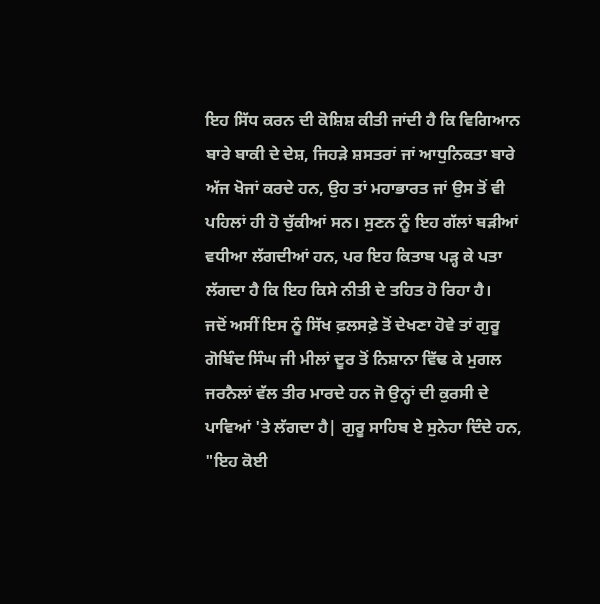ਇਹ ਸਿੱਧ ਕਰਨ ਦੀ ਕੋਸ਼ਿਸ਼ ਕੀਤੀ ਜਾਂਦੀ ਹੈ ਕਿ ਵਿਗਿਆਨ ਬਾਰੇ ਬਾਕੀ ਦੇ ਦੇਸ਼, ਜਿਹੜੇ ਸ਼ਸਤਰਾਂ ਜਾਂ ਆਧੁਨਿਕਤਾ ਬਾਰੇ ਅੱਜ ਖੋਜਾਂ ਕਰਦੇ ਹਨ, ਉਹ ਤਾਂ ਮਹਾਭਾਰਤ ਜਾਂ ਉਸ ਤੋਂ ਵੀ ਪਹਿਲਾਂ ਹੀ ਹੋ ਚੁੱਕੀਆਂ ਸਨ। ਸੁਣਨ ਨੂੰ ਇਹ ਗੱਲਾਂ ਬੜੀਆਂ ਵਧੀਆ ਲੱਗਦੀਆਂ ਹਨ, ਪਰ ਇਹ ਕਿਤਾਬ ਪੜ੍ਹ ਕੇ ਪਤਾ ਲੱਗਦਾ ਹੈ ਕਿ ਇਹ ਕਿਸੇ ਨੀਤੀ ਦੇ ਤਹਿਤ ਹੋ ਰਿਹਾ ਹੈ।
ਜਦੋਂ ਅਸੀਂ ਇਸ ਨੂੰ ਸਿੱਖ ਫ਼ਲਸਫ਼ੇ ਤੋਂ ਦੇਖਣਾ ਹੋਵੇ ਤਾਂ ਗੁਰੂ ਗੋਬਿੰਦ ਸਿੰਘ ਜੀ ਮੀਲਾਂ ਦੂਰ ਤੋਂ ਨਿਸ਼ਾਨਾ ਵਿੱਢ ਕੇ ਮੁਗਲ ਜਰਨੈਲਾਂ ਵੱਲ ਤੀਰ ਮਾਰਦੇ ਹਨ ਜੋ ਉਨ੍ਹਾਂ ਦੀ ਕੁਰਸੀ ਦੇ ਪਾਵਿਆਂ 'ਤੇ ਲੱਗਦਾ ਹੈ| ਗੁਰੂ ਸਾਹਿਬ ਏ ਸੁਨੇਹਾ ਦਿੰਦੇ ਹਨ, "ਇਹ ਕੋਈ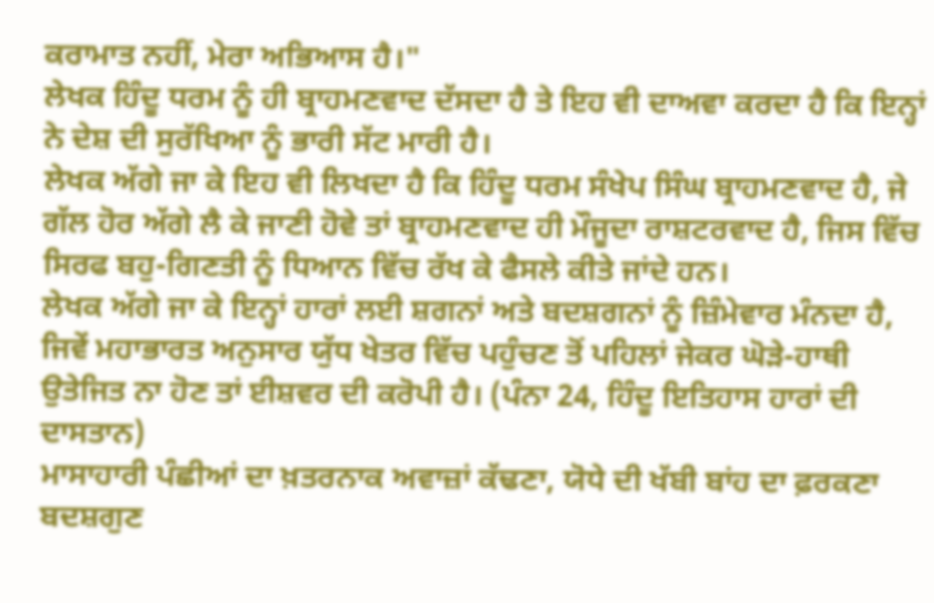ਕਰਾਮਾਤ ਨਹੀਂ, ਮੇਰਾ ਅਭਿਆਸ ਹੈ।"
ਲੇਖਕ ਹਿੰਦੂ ਧਰਮ ਨੂੰ ਹੀ ਬ੍ਰਾਹਮਣਵਾਦ ਦੱਸਦਾ ਹੈ ਤੇ ਇਹ ਵੀ ਦਾਅਵਾ ਕਰਦਾ ਹੈ ਕਿ ਇਨ੍ਹਾਂ ਨੇ ਦੇਸ਼ ਦੀ ਸੁਰੱਖਿਆ ਨੂੰ ਭਾਰੀ ਸੱਟ ਮਾਰੀ ਹੈ।
ਲੇਖਕ ਅੱਗੇ ਜਾ ਕੇ ਇਹ ਵੀ ਲਿਖਦਾ ਹੈ ਕਿ ਹਿੰਦੂ ਧਰਮ ਸੰਖੇਪ ਸਿੰਘ ਬ੍ਰਾਹਮਣਵਾਦ ਹੈ, ਜੇ ਗੱਲ ਹੋਰ ਅੱਗੇ ਲੈ ਕੇ ਜਾਣੀ ਹੋਵੇ ਤਾਂ ਬ੍ਰਾਹਮਣਵਾਦ ਹੀ ਮੌਜੂਦਾ ਰਾਸ਼ਟਰਵਾਦ ਹੈ, ਜਿਸ ਵਿੱਚ ਸਿਰਫ ਬਹੁ-ਗਿਣਤੀ ਨੂੰ ਧਿਆਨ ਵਿੱਚ ਰੱਖ ਕੇ ਫੈਸਲੇ ਕੀਤੇ ਜਾਂਦੇ ਹਨ।
ਲੇਖਕ ਅੱਗੇ ਜਾ ਕੇ ਇਨ੍ਹਾਂ ਹਾਰਾਂ ਲਈ ਸ਼ਗਨਾਂ ਅਤੇ ਬਦਸ਼ਗਨਾਂ ਨੂੰ ਜ਼ਿੰਮੇਵਾਰ ਮੰਨਦਾ ਹੈ, ਜਿਵੇਂ ਮਹਾਭਾਰਤ ਅਨੁਸਾਰ ਯੁੱਧ ਖੇਤਰ ਵਿੱਚ ਪਹੁੰਚਣ ਤੋਂ ਪਹਿਲਾਂ ਜੇਕਰ ਘੋੜੇ-ਹਾਥੀ ਉਤੇਜਿਤ ਨਾ ਹੋਣ ਤਾਂ ਈਸ਼ਵਰ ਦੀ ਕਰੋਪੀ ਹੈ। (ਪੰਨਾ 24, ਹਿੰਦੂ ਇਤਿਹਾਸ ਹਾਰਾਂ ਦੀ ਦਾਸਤਾਨ)
ਮਾਸਾਹਾਰੀ ਪੰਛੀਆਂ ਦਾ ਖ਼ਤਰਨਾਕ ਅਵਾਜ਼ਾਂ ਕੱਢਣਾ, ਯੋਧੇ ਦੀ ਖੱਬੀ ਬਾਂਹ ਦਾ ਫ਼ਰਕਣਾ ਬਦਸ਼ਗੁਣ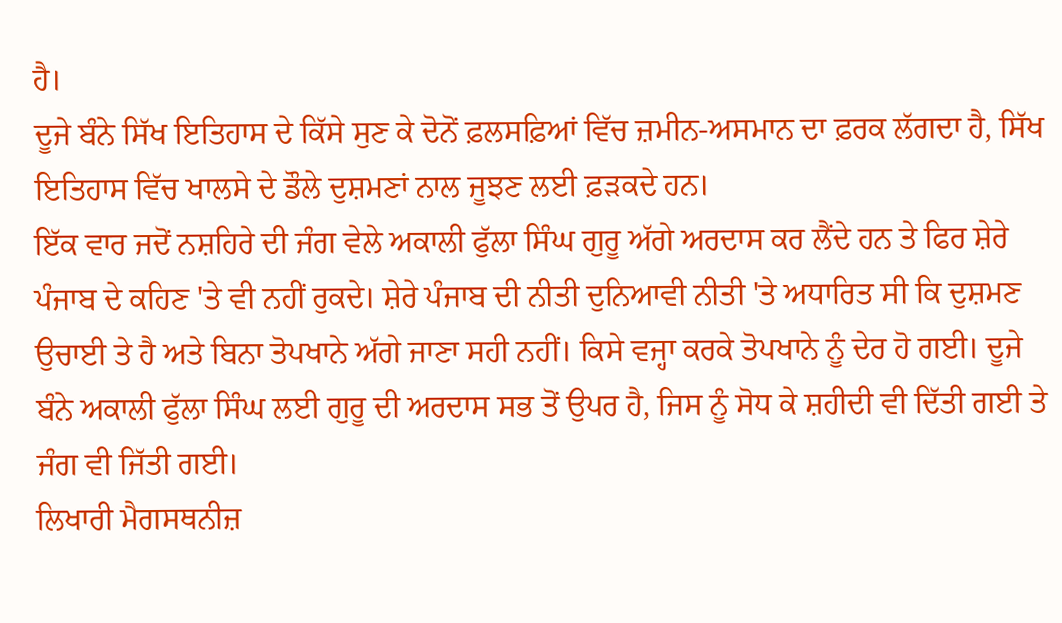ਹੈ।
ਦੂਜੇ ਬੰਨੇ ਸਿੱਖ ਇਤਿਹਾਸ ਦੇ ਕਿੱਸੇ ਸੁਣ ਕੇ ਦੋਨੋਂ ਫ਼ਲਸਫ਼ਿਆਂ ਵਿੱਚ ਜ਼ਮੀਨ-ਅਸਮਾਨ ਦਾ ਫ਼ਰਕ ਲੱਗਦਾ ਹੈ, ਸਿੱਖ ਇਤਿਹਾਸ ਵਿੱਚ ਖਾਲਸੇ ਦੇ ਡੌਲੇ ਦੁਸ਼ਮਣਾਂ ਨਾਲ ਜੂਝਣ ਲਈ ਫ਼ੜਕਦੇ ਹਨ।
ਇੱਕ ਵਾਰ ਜਦੋਂ ਨਸ਼ਹਿਰੇ ਦੀ ਜੰਗ ਵੇਲੇ ਅਕਾਲੀ ਫੁੱਲਾ ਸਿੰਘ ਗੁਰੂ ਅੱਗੇ ਅਰਦਾਸ ਕਰ ਲੈਂਦੇ ਹਨ ਤੇ ਫਿਰ ਸ਼ੇਰੇ ਪੰਜਾਬ ਦੇ ਕਹਿਣ 'ਤੇ ਵੀ ਨਹੀਂ ਰੁਕਦੇ। ਸ਼ੇਰੇ ਪੰਜਾਬ ਦੀ ਨੀਤੀ ਦੁਨਿਆਵੀ ਨੀਤੀ 'ਤੇ ਅਧਾਰਿਤ ਸੀ ਕਿ ਦੁਸ਼ਮਣ ਉਚਾਈ ਤੇ ਹੈ ਅਤੇ ਬਿਨਾ ਤੋਪਖਾਨੇ ਅੱਗੇ ਜਾਣਾ ਸਹੀ ਨਹੀਂ। ਕਿਸੇ ਵਜ੍ਹਾ ਕਰਕੇ ਤੋਪਖਾਨੇ ਨੂੰ ਦੇਰ ਹੋ ਗਈ। ਦੂਜੇ ਬੰਨੇ ਅਕਾਲੀ ਫੁੱਲਾ ਸਿੰਘ ਲਈ ਗੁਰੂ ਦੀ ਅਰਦਾਸ ਸਭ ਤੋਂ ਉਪਰ ਹੈ, ਜਿਸ ਨੂੰ ਸੋਧ ਕੇ ਸ਼ਹੀਦੀ ਵੀ ਦਿੱਤੀ ਗਈ ਤੇ ਜੰਗ ਵੀ ਜਿੱਤੀ ਗਈ।
ਲਿਖਾਰੀ ਮੈਗਸਥਨੀਜ਼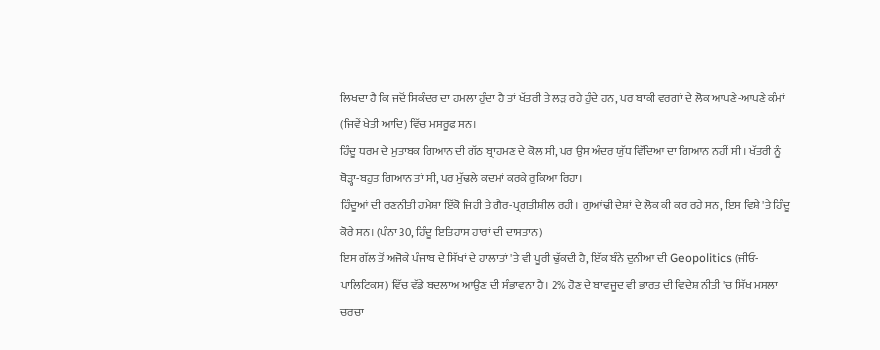ਲਿਖਦਾ ਹੈ ਕਿ ਜਦੋਂ ਸਿਕੰਦਰ ਦਾ ਹਮਲਾ ਹੁੰਦਾ ਹੈ ਤਾਂ ਖੱਤਰੀ ਤੇ ਲੜ ਰਹੇ ਹੁੰਦੇ ਹਨ, ਪਰ ਬਾਕੀ ਵਰਗਾਂ ਦੇ ਲੋਕ ਆਪਣੇ-ਆਪਣੇ ਕੰਮਾਂ (ਜਿਵੇਂ ਖੇਤੀ ਆਦਿ) ਵਿੱਚ ਮਸਰੂਫ ਸਨ।
ਹਿੰਦੂ ਧਰਮ ਦੇ ਮੁਤਾਬਕ ਗਿਆਨ ਦੀ ਗੱਠ ਬ੍ਰਾਹਮਣ ਦੇ ਕੋਲ ਸੀ, ਪਰ ਉਸ ਅੰਦਰ ਯੁੱਧ ਵਿੱਦਿਆ ਦਾ ਗਿਆਨ ਨਹੀਂ ਸੀ। ਖੱਤਰੀ ਨੂੰ ਥੋੜ੍ਹਾ-ਬਹੁਤ ਗਿਆਨ ਤਾਂ ਸੀ, ਪਰ ਮੁੱਢਲੇ ਕਦਮਾਂ ਕਰਕੇ ਰੁਕਿਆ ਰਿਹਾ।
ਹਿੰਦੂਆਂ ਦੀ ਰਣਨੀਤੀ ਹਮੇਸ਼ਾ ਇੱਕੋ ਜਿਹੀ ਤੇ ਗੈਰ-ਪ੍ਰਗਤੀਸ਼ੀਲ ਰਹੀ। ਗੁਆਂਢੀ ਦੇਸ਼ਾਂ ਦੇ ਲੋਕ ਕੀ ਕਰ ਰਹੇ ਸਨ, ਇਸ ਵਿਸ਼ੇ 'ਤੇ ਹਿੰਦੂ ਕੋਰੇ ਸਨ। (ਪੰਨਾ 30, ਹਿੰਦੂ ਇਤਿਹਾਸ ਹਾਰਾਂ ਦੀ ਦਾਸਤਾਨ)
ਇਸ ਗੱਲ ਤੋਂ ਅਜੋਕੇ ਪੰਜਾਬ ਦੇ ਸਿੱਖਾਂ ਦੇ ਹਾਲਾਤਾਂ 'ਤੇ ਵੀ ਪੂਰੀ ਢੁੱਕਦੀ ਹੈ, ਇੱਕ ਬੰਨੇ ਦੁਨੀਆ ਦੀ Geopolitics (ਜੀਓ-ਪਾਲਿਟਿਕਸ) ਵਿੱਚ ਵੱਡੇ ਬਦਲਾਅ ਆਉਣ ਦੀ ਸੰਭਾਵਨਾ ਹੈ। 2% ਹੋਣ ਦੇ ਬਾਵਜੂਦ ਵੀ ਭਾਰਤ ਦੀ ਵਿਦੇਸ਼ ਨੀਤੀ 'ਚ ਸਿੱਖ ਮਸਲਾ ਚਰਚਾ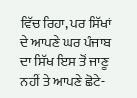ਵਿੱਚ ਰਿਹਾ, ਪਰ ਸਿੱਖਾਂ ਦੇ ਆਪਣੇ ਘਰ ਪੰਜਾਬ ਦਾ ਸਿੱਖ ਇਸ ਤੋਂ ਜਾਣੂ ਨਹੀਂ ਤੇ ਆਪਣੇ ਛੋਟੇ-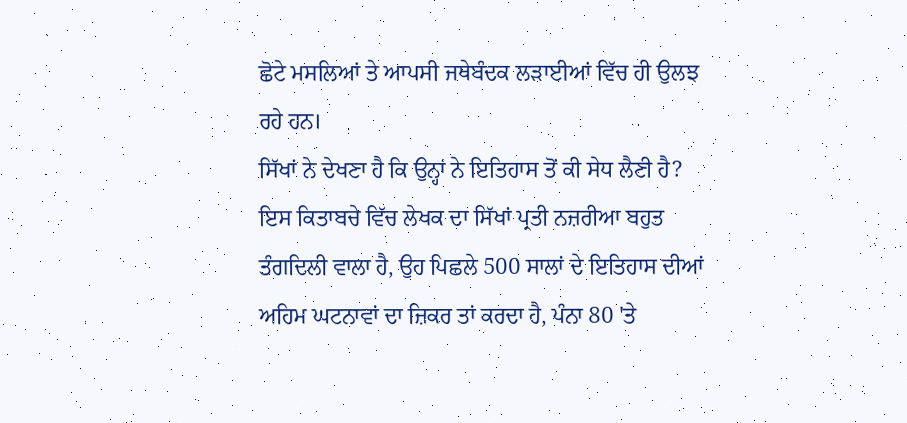ਛੋਟੇ ਮਸਲਿਆਂ ਤੇ ਆਪਸੀ ਜਥੇਬੰਦਕ ਲੜਾਈਆਂ ਵਿੱਚ ਹੀ ਉਲਝ ਰਹੇ ਹਨ।
ਸਿੱਖਾਂ ਨੇ ਦੇਖਣਾ ਹੈ ਕਿ ਉਨ੍ਹਾਂ ਨੇ ਇਤਿਹਾਸ ਤੋਂ ਕੀ ਸੇਧ ਲੈਣੀ ਹੈ?
ਇਸ ਕਿਤਾਬਚੇ ਵਿੱਚ ਲੇਖਕ ਦਾ ਸਿੱਖਾਂ ਪ੍ਰਤੀ ਨਜ਼ਰੀਆ ਬਹੁਤ ਤੰਗਦਿਲੀ ਵਾਲਾ ਹੈ, ਉਹ ਪਿਛਲੇ 500 ਸਾਲਾਂ ਦੇ ਇਤਿਹਾਸ ਦੀਆਂ ਅਹਿਮ ਘਟਨਾਵਾਂ ਦਾ ਜ਼ਿਕਰ ਤਾਂ ਕਰਦਾ ਹੈ, ਪੰਨਾ 80 'ਤੇ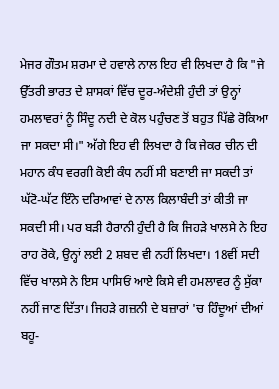ਮੇਜਰ ਗੌਤਮ ਸ਼ਰਮਾ ਦੇ ਹਵਾਲੇ ਨਾਲ ਇਹ ਵੀ ਲਿਖਦਾ ਹੈ ਕਿ "ਜੇ ਉੱਤਰੀ ਭਾਰਤ ਦੇ ਸ਼ਾਸਕਾਂ ਵਿੱਚ ਦੂਰ-ਅੰਦੇਸ਼ੀ ਹੁੰਦੀ ਤਾਂ ਉਨ੍ਹਾਂ ਹਮਲਾਵਰਾਂ ਨੂੰ ਸਿੰਦੂ ਨਦੀ ਦੇ ਕੋਲ ਪਹੁੰਚਣ ਤੋਂ ਬਹੁਤ ਪਿੱਛੇ ਰੋਕਿਆ ਜਾ ਸਕਦਾ ਸੀ।" ਅੱਗੇ ਇਹ ਵੀ ਲਿਖਦਾ ਹੈ ਕਿ ਜੇਕਰ ਚੀਨ ਦੀ ਮਹਾਨ ਕੰਧ ਵਰਗੀ ਕੋਈ ਕੰਧ ਨਹੀਂ ਸੀ ਬਣਾਈ ਜਾ ਸਕਦੀ ਤਾਂ ਘੱਟੋ-ਘੱਟ ਇੰਨੇ ਦਰਿਆਵਾਂ ਦੇ ਨਾਲ ਕਿਲਾਬੰਦੀ ਤਾਂ ਕੀਤੀ ਜਾ ਸਕਦੀ ਸੀ। ਪਰ ਬੜੀ ਹੈਰਾਨੀ ਹੁੰਦੀ ਹੈ ਕਿ ਜਿਹੜੇ ਖਾਲਸੇ ਨੇ ਇਹ ਰਾਹ ਰੋਕੇ, ਉਨ੍ਹਾਂ ਲਈ 2 ਸ਼ਬਦ ਵੀ ਨਹੀਂ ਲਿਖਦਾ। 18ਵੀਂ ਸਦੀ ਵਿੱਚ ਖਾਲਸੇ ਨੇ ਇਸ ਪਾਸਿਓਂ ਆਏ ਕਿਸੇ ਵੀ ਹਮਲਾਵਰ ਨੂੰ ਸੁੱਕਾ ਨਹੀਂ ਜਾਣ ਦਿੱਤਾ। ਜਿਹੜੇ ਗਜ਼ਨੀ ਦੇ ਬਜ਼ਾਰਾਂ 'ਚ ਹਿੰਦੂਆਂ ਦੀਆਂ ਬਹੂ-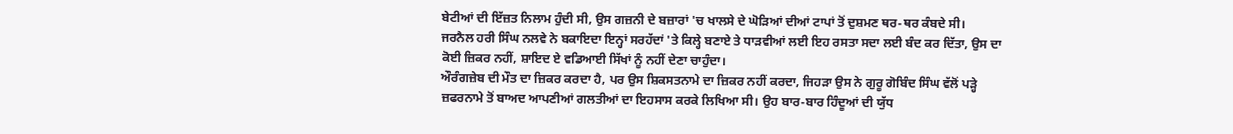ਬੇਟੀਆਂ ਦੀ ਇੱਜ਼ਤ ਨਿਲਾਮ ਹੁੰਦੀ ਸੀ, ਉਸ ਗਜ਼ਨੀ ਦੇ ਬਜ਼ਾਰਾਂ 'ਚ ਖਾਲਸੇ ਦੇ ਘੋੜਿਆਂ ਦੀਆਂ ਟਾਪਾਂ ਤੋਂ ਦੁਸ਼ਮਣ ਥਰ-ਥਰ ਕੰਬਦੇ ਸੀ।
ਜਰਨੈਲ ਹਰੀ ਸਿੰਘ ਨਲਵੇ ਨੇ ਬਕਾਇਦਾ ਇਨ੍ਹਾਂ ਸਰਹੱਦਾਂ 'ਤੇ ਕਿਲ੍ਹੇ ਬਣਾਏ ਤੇ ਧਾੜਵੀਆਂ ਲਈ ਇਹ ਰਸਤਾ ਸਦਾ ਲਈ ਬੰਦ ਕਰ ਦਿੱਤਾ, ਉਸ ਦਾ ਕੋਈ ਜ਼ਿਕਰ ਨਹੀਂ, ਸ਼ਾਇਦ ਏ ਵਡਿਆਈ ਸਿੱਖਾਂ ਨੂੰ ਨਹੀਂ ਦੇਣਾ ਚਾਹੁੰਦਾ।
ਔਰੰਗਜ਼ੇਬ ਦੀ ਮੌਤ ਦਾ ਜ਼ਿਕਰ ਕਰਦਾ ਹੈ, ਪਰ ਉਸ ਸ਼ਿਕਸਤਨਾਮੇ ਦਾ ਜ਼ਿਕਰ ਨਹੀਂ ਕਰਦਾ, ਜਿਹੜਾ ਉਸ ਨੇ ਗੁਰੂ ਗੋਬਿੰਦ ਸਿੰਘ ਵੱਲੋਂ ਪੜ੍ਹੇ ਜ਼ਫਰਨਾਮੇ ਤੋਂ ਬਾਅਦ ਆਪਣੀਆਂ ਗਲਤੀਆਂ ਦਾ ਇਹਸਾਸ ਕਰਕੇ ਲਿਖਿਆ ਸੀ। ਉਹ ਬਾਰ-ਬਾਰ ਹਿੰਦੂਆਂ ਦੀ ਯੁੱਧ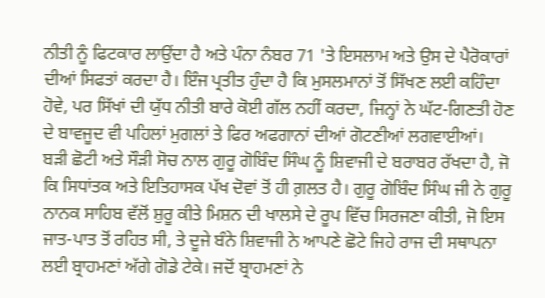ਨੀਤੀ ਨੂੰ ਫਿਟਕਾਰ ਲਾਉਂਦਾ ਹੈ ਅਤੇ ਪੰਨਾ ਨੰਬਰ 71 'ਤੇ ਇਸਲਾਮ ਅਤੇ ਉਸ ਦੇ ਪੈਰੋਕਾਰਾਂ ਦੀਆਂ ਸਿਫਤਾਂ ਕਰਦਾ ਹੈ। ਇੰਜ ਪ੍ਰਤੀਤ ਹੁੰਦਾ ਹੈ ਕਿ ਮੁਸਲਮਾਨਾਂ ਤੋਂ ਸਿੱਖਣ ਲਈ ਕਹਿੰਦਾ ਹੋਵੇ, ਪਰ ਸਿੱਖਾਂ ਦੀ ਯੁੱਧ ਨੀਤੀ ਬਾਰੇ ਕੋਈ ਗੱਲ ਨਹੀਂ ਕਰਦਾ, ਜਿਨ੍ਹਾਂ ਨੇ ਘੱਟ-ਗਿਣਤੀ ਹੋਣ ਦੇ ਬਾਵਜੂਦ ਵੀ ਪਹਿਲਾਂ ਮੁਗਲਾਂ ਤੇ ਫਿਰ ਅਫਗਾਨਾਂ ਦੀਆਂ ਗੋਟਣੀਆਂ ਲਗਵਾਈਆਂ।
ਬੜੀ ਛੋਟੀ ਅਤੇ ਸੌੜੀ ਸੋਚ ਨਾਲ ਗੁਰੂ ਗੋਬਿੰਦ ਸਿੰਘ ਨੂੰ ਸ਼ਿਵਾਜੀ ਦੇ ਬਰਾਬਰ ਰੱਖਦਾ ਹੈ, ਜੋ ਕਿ ਸਿਧਾਂਤਕ ਅਤੇ ਇਤਿਹਾਸਕ ਪੱਖ ਦੋਵਾਂ ਤੋਂ ਹੀ ਗ਼ਲਤ ਹੈ। ਗੁਰੂ ਗੋਬਿੰਦ ਸਿੰਘ ਜੀ ਨੇ ਗੁਰੂ ਨਾਨਕ ਸਾਹਿਬ ਵੱਲੋਂ ਸ਼ੁਰੂ ਕੀਤੇ ਮਿਸ਼ਨ ਦੀ ਖਾਲਸੇ ਦੇ ਰੂਪ ਵਿੱਚ ਸਿਰਜਣਾ ਕੀਤੀ, ਜੋ ਇਸ ਜਾਤ-ਪਾਤ ਤੋਂ ਰਹਿਤ ਸੀ, ਤੇ ਦੂਜੇ ਬੰਨੇ ਸ਼ਿਵਾਜੀ ਨੇ ਆਪਣੇ ਛੋਟੇ ਜਿਹੇ ਰਾਜ ਦੀ ਸਥਾਪਨਾ ਲਈ ਬ੍ਰਾਹਮਣਾਂ ਅੱਗੇ ਗੋਡੇ ਟੇਕੇ। ਜਦੋਂ ਬ੍ਰਾਹਮਣਾਂ ਨੇ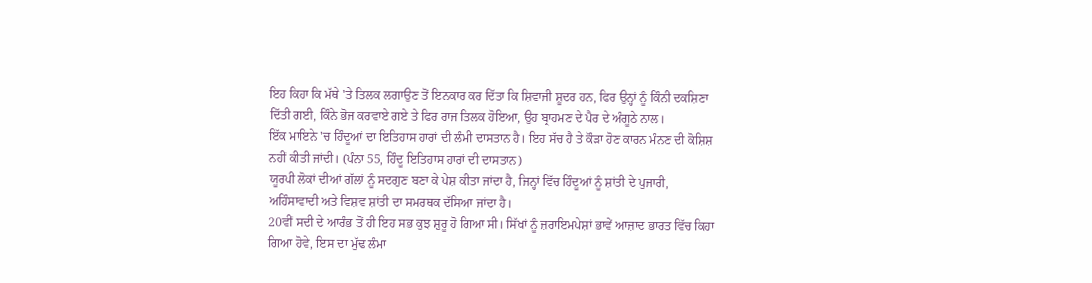ਇਹ ਕਿਹਾ ਕਿ ਮੱਥੇ 'ਤੇ ਤਿਲਕ ਲਗਾਉਣ ਤੋਂ ਇਨਕਾਰ ਕਰ ਦਿੱਤਾ ਕਿ ਸ਼ਿਵਾਜੀ ਸ਼ੂਦਰ ਹਨ, ਫਿਰ ਉਨ੍ਹਾਂ ਨੂੰ ਕਿੰਨੀ ਦਕਸ਼ਿਣਾ ਦਿੱਤੀ ਗਈ, ਕਿੰਨੇ ਭੋਜ ਕਰਵਾਏ ਗਏ ਤੇ ਫਿਰ ਰਾਜ ਤਿਲਕ ਹੋਇਆ, ਉਹ ਬ੍ਰਾਹਮਣ ਦੇ ਪੈਰ ਦੇ ਅੰਗੂਠੇ ਨਾਲ।
ਇੱਕ ਮਾਇਨੇ 'ਚ ਹਿੰਦੂਆਂ ਦਾ ਇਤਿਹਾਸ ਹਾਰਾਂ ਦੀ ਲੰਮੀ ਦਾਸਤਾਨ ਹੈ। ਇਹ ਸੱਚ ਹੈ ਤੇ ਕੌੜਾ ਹੋਣ ਕਾਰਨ ਮੰਨਣ ਦੀ ਕੋਸ਼ਿਸ਼ ਨਹੀਂ ਕੀਤੀ ਜਾਂਦੀ। (ਪੰਨਾ 55, ਹਿੰਦੂ ਇਤਿਹਾਸ ਹਾਰਾਂ ਦੀ ਦਾਸਤਾਨ)
ਯੂਰਪੀ ਲੋਕਾਂ ਦੀਆਂ ਗੱਲਾਂ ਨੂੰ ਸਦਗੁਣ ਬਣਾ ਕੇ ਪੇਸ਼ ਕੀਤਾ ਜਾਂਦਾ ਹੈ, ਜਿਨ੍ਹਾਂ ਵਿੱਚ ਹਿੰਦੂਆਂ ਨੂੰ ਸ਼ਾਂਤੀ ਦੇ ਪੁਜਾਰੀ, ਅਹਿੰਸਾਵਾਦੀ ਅਤੇ ਵਿਸ਼ਵ ਸ਼ਾਂਤੀ ਦਾ ਸਮਰਥਕ ਦੱਸਿਆ ਜਾਂਦਾ ਹੈ।
20ਵੀਂ ਸਦੀ ਦੇ ਆਰੰਭ ਤੋਂ ਹੀ ਇਹ ਸਭ ਕੁਝ ਸ਼ੁਰੂ ਹੋ ਗਿਆ ਸੀ। ਸਿੱਖਾਂ ਨੂੰ ਜ਼ਰਾਇਮਪੇਸ਼ਾਂ ਭਾਵੇਂ ਆਜ਼ਾਦ ਭਾਰਤ ਵਿੱਚ ਕਿਹਾ ਗਿਆ ਹੋਵੇ, ਇਸ ਦਾ ਮੁੱਢ ਲੰਮਾ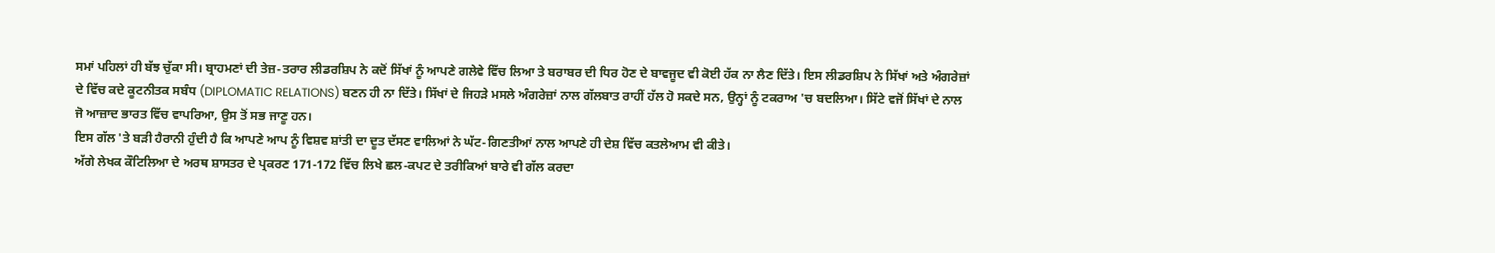ਸਮਾਂ ਪਹਿਲਾਂ ਹੀ ਬੱਝ ਚੁੱਕਾ ਸੀ। ਬ੍ਰਾਹਮਣਾਂ ਦੀ ਤੇਜ਼-ਤਰਾਰ ਲੀਡਰਸ਼ਿਪ ਨੇ ਕਦੋਂ ਸਿੱਖਾਂ ਨੂੰ ਆਪਣੇ ਗਲੇਵੇ ਵਿੱਚ ਲਿਆ ਤੇ ਬਰਾਬਰ ਦੀ ਧਿਰ ਹੋਣ ਦੇ ਬਾਵਜੂਦ ਵੀ ਕੋਈ ਹੱਕ ਨਾ ਲੈਣ ਦਿੱਤੇ। ਇਸ ਲੀਡਰਸ਼ਿਪ ਨੇ ਸਿੱਖਾਂ ਅਤੇ ਅੰਗਰੇਜ਼ਾਂ ਦੇ ਵਿੱਚ ਕਦੇ ਕੂਟਨੀਤਕ ਸਬੰਧ (DIPLOMATIC RELATIONS) ਬਣਨ ਹੀ ਨਾ ਦਿੱਤੇ। ਸਿੱਖਾਂ ਦੇ ਜਿਹੜੇ ਮਸਲੇ ਅੰਗਰੇਜ਼ਾਂ ਨਾਲ ਗੱਲਬਾਤ ਰਾਹੀਂ ਹੱਲ ਹੋ ਸਕਦੇ ਸਨ, ਉਨ੍ਹਾਂ ਨੂੰ ਟਕਰਾਅ 'ਚ ਬਦਲਿਆ। ਸਿੱਟੇ ਵਜੋਂ ਸਿੱਖਾਂ ਦੇ ਨਾਲ ਜੋ ਆਜ਼ਾਦ ਭਾਰਤ ਵਿੱਚ ਵਾਪਰਿਆ, ਉਸ ਤੋਂ ਸਭ ਜਾਣੂ ਹਨ।
ਇਸ ਗੱਲ 'ਤੇ ਬੜੀ ਹੈਰਾਨੀ ਹੁੰਦੀ ਹੈ ਕਿ ਆਪਣੇ ਆਪ ਨੂੰ ਵਿਸ਼ਵ ਸ਼ਾਂਤੀ ਦਾ ਦੂਤ ਦੱਸਣ ਵਾਲਿਆਂ ਨੇ ਘੱਟ-ਗਿਣਤੀਆਂ ਨਾਲ ਆਪਣੇ ਹੀ ਦੇਸ਼ ਵਿੱਚ ਕਤਲੇਆਮ ਵੀ ਕੀਤੇ।
ਅੱਗੇ ਲੇਖਕ ਕੌਟਿਲਿਆ ਦੇ ਅਰਥ ਸ਼ਾਸਤਰ ਦੇ ਪ੍ਰਕਰਣ 171-172 ਵਿੱਚ ਲਿਖੇ ਛਲ-ਕਪਟ ਦੇ ਤਰੀਕਿਆਂ ਬਾਰੇ ਵੀ ਗੱਲ ਕਰਦਾ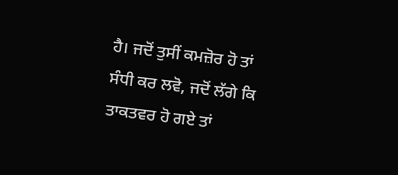ਹੈ। ਜਦੋਂ ਤੁਸੀਂ ਕਮਜ਼ੋਰ ਹੋ ਤਾਂ ਸੰਧੀ ਕਰ ਲਵੋ, ਜਦੋਂ ਲੱਗੇ ਕਿ ਤਾਕਤਵਰ ਹੋ ਗਏ ਤਾਂ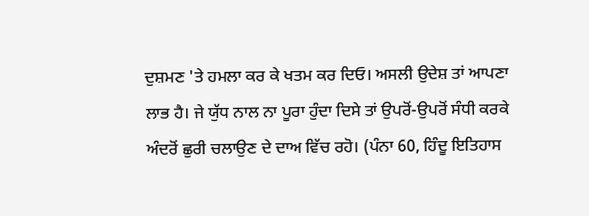ਦੁਸ਼ਮਣ 'ਤੇ ਹਮਲਾ ਕਰ ਕੇ ਖਤਮ ਕਰ ਦਿਓ। ਅਸਲੀ ਉਦੇਸ਼ ਤਾਂ ਆਪਣਾ ਲਾਭ ਹੈ। ਜੇ ਯੁੱਧ ਨਾਲ ਨਾ ਪੂਰਾ ਹੁੰਦਾ ਦਿਸੇ ਤਾਂ ਉਪਰੋਂ-ਉਪਰੋਂ ਸੰਧੀ ਕਰਕੇ ਅੰਦਰੋਂ ਛੁਰੀ ਚਲਾਉਣ ਦੇ ਦਾਅ ਵਿੱਚ ਰਹੋ। (ਪੰਨਾ 60, ਹਿੰਦੂ ਇਤਿਹਾਸ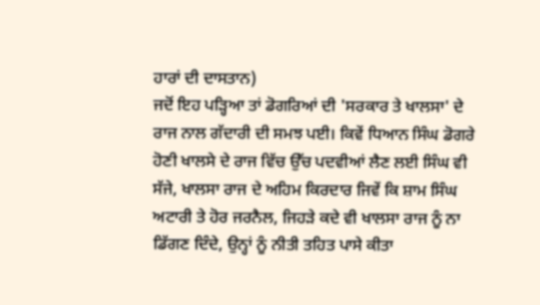ਹਾਰਾਂ ਦੀ ਦਾਸਤਾਨ)
ਜਦੋਂ ਇਹ ਪੜ੍ਹਿਆ ਤਾਂ ਡੋਗਰਿਆਂ ਦੀ 'ਸਰਕਾਰ ਤੇ ਖਾਲਸਾ' ਦੇ ਰਾਜ ਨਾਲ ਗੱਦਾਰੀ ਦੀ ਸਮਝ ਪਈ। ਕਿਵੇਂ ਧਿਆਨ ਸਿੰਘ ਡੋਗਰੇ ਹੋਣੀ ਖਾਲਸੇ ਦੇ ਰਾਜ ਵਿੱਚ ਉੱਚ ਪਦਵੀਆਂ ਲੈਣ ਲਈ ਸਿੰਘ ਵੀ ਸੱਜੇ, ਖਾਲਸਾ ਰਾਜ ਦੇ ਅਹਿਮ ਕਿਰਦਾਰ ਜਿਵੇਂ ਕਿ ਸ਼ਾਮ ਸਿੰਘ ਅਟਾਰੀ ਤੇ ਹੋਰ ਜਰਨੈਲ, ਜਿਹੜੇ ਕਦੇ ਵੀ ਖਾਲਸਾ ਰਾਜ ਨੂੰ ਨਾ ਡਿੱਗਣ ਦਿੰਦੇ, ਉਨ੍ਹਾਂ ਨੂੰ ਨੀਤੀ ਤਹਿਤ ਪਾਸੇ ਕੀਤਾ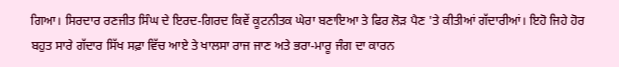ਗਿਆ। ਸਿਰਦਾਰ ਰਣਜੀਤ ਸਿੰਘ ਦੇ ਇਰਦ-ਗਿਰਦ ਕਿਵੇਂ ਕੂਟਨੀਤਕ ਘੇਰਾ ਬਣਾਇਆ ਤੇ ਫਿਰ ਲੋੜ ਪੈਣ 'ਤੇ ਕੀਤੀਆਂ ਗੱਦਾਰੀਆਂ। ਇਹੋ ਜਿਹੇ ਹੋਰ ਬਹੁਤ ਸਾਰੇ ਗੱਦਾਰ ਸਿੱਖ ਸਫ਼ਾ ਵਿੱਚ ਆਏ ਤੇ ਖਾਲਸਾ ਰਾਜ ਜਾਣ ਅਤੇ ਭਰਾ-ਮਾਰੂ ਜੰਗ ਦਾ ਕਾਰਨ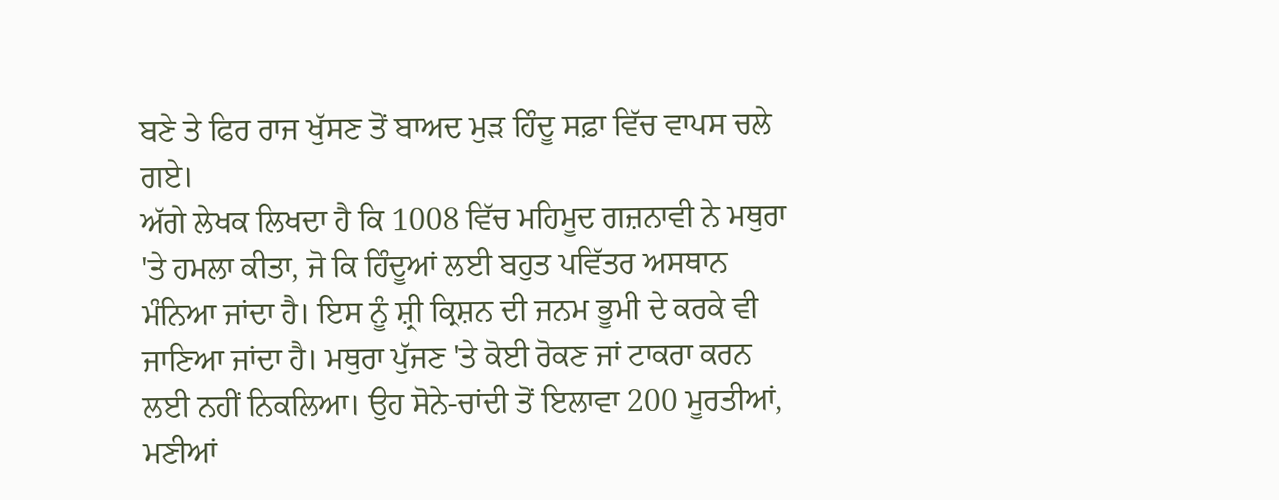ਬਣੇ ਤੇ ਫਿਰ ਰਾਜ ਖੁੱਸਣ ਤੋਂ ਬਾਅਦ ਮੁੜ ਹਿੰਦੂ ਸਫ਼ਾ ਵਿੱਚ ਵਾਪਸ ਚਲੇ ਗਏ।
ਅੱਗੇ ਲੇਖਕ ਲਿਖਦਾ ਹੈ ਕਿ 1008 ਵਿੱਚ ਮਹਿਮੂਦ ਗਜ਼ਨਾਵੀ ਨੇ ਮਥੁਰਾ 'ਤੇ ਹਮਲਾ ਕੀਤਾ, ਜੋ ਕਿ ਹਿੰਦੂਆਂ ਲਈ ਬਹੁਤ ਪਵਿੱਤਰ ਅਸਥਾਨ ਮੰਨਿਆ ਜਾਂਦਾ ਹੈ। ਇਸ ਨੂੰ ਸ਼੍ਰੀ ਕ੍ਰਿਸ਼ਨ ਦੀ ਜਨਮ ਭੂਮੀ ਦੇ ਕਰਕੇ ਵੀ ਜਾਣਿਆ ਜਾਂਦਾ ਹੈ। ਮਥੁਰਾ ਪੁੱਜਣ 'ਤੇ ਕੋਈ ਰੋਕਣ ਜਾਂ ਟਾਕਰਾ ਕਰਨ ਲਈ ਨਹੀਂ ਨਿਕਲਿਆ। ਉਹ ਸੋਨੇ-ਚਾਂਦੀ ਤੋਂ ਇਲਾਵਾ 200 ਮੂਰਤੀਆਂ, ਮਣੀਆਂ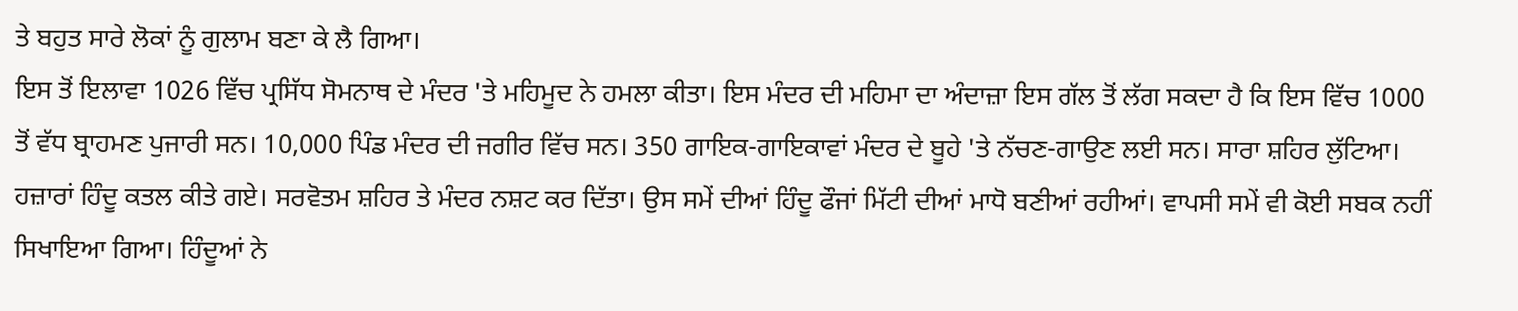ਤੇ ਬਹੁਤ ਸਾਰੇ ਲੋਕਾਂ ਨੂੰ ਗੁਲਾਮ ਬਣਾ ਕੇ ਲੈ ਗਿਆ।
ਇਸ ਤੋਂ ਇਲਾਵਾ 1026 ਵਿੱਚ ਪ੍ਰਸਿੱਧ ਸੋਮਨਾਥ ਦੇ ਮੰਦਰ 'ਤੇ ਮਹਿਮੂਦ ਨੇ ਹਮਲਾ ਕੀਤਾ। ਇਸ ਮੰਦਰ ਦੀ ਮਹਿਮਾ ਦਾ ਅੰਦਾਜ਼ਾ ਇਸ ਗੱਲ ਤੋਂ ਲੱਗ ਸਕਦਾ ਹੈ ਕਿ ਇਸ ਵਿੱਚ 1000 ਤੋਂ ਵੱਧ ਬ੍ਰਾਹਮਣ ਪੁਜਾਰੀ ਸਨ। 10,000 ਪਿੰਡ ਮੰਦਰ ਦੀ ਜਗੀਰ ਵਿੱਚ ਸਨ। 350 ਗਾਇਕ-ਗਾਇਕਾਵਾਂ ਮੰਦਰ ਦੇ ਬੂਹੇ 'ਤੇ ਨੱਚਣ-ਗਾਉਣ ਲਈ ਸਨ। ਸਾਰਾ ਸ਼ਹਿਰ ਲੁੱਟਿਆ। ਹਜ਼ਾਰਾਂ ਹਿੰਦੂ ਕਤਲ ਕੀਤੇ ਗਏ। ਸਰਵੋਤਮ ਸ਼ਹਿਰ ਤੇ ਮੰਦਰ ਨਸ਼ਟ ਕਰ ਦਿੱਤਾ। ਉਸ ਸਮੇਂ ਦੀਆਂ ਹਿੰਦੂ ਫੌਜਾਂ ਮਿੱਟੀ ਦੀਆਂ ਮਾਧੋ ਬਣੀਆਂ ਰਹੀਆਂ। ਵਾਪਸੀ ਸਮੇਂ ਵੀ ਕੋਈ ਸਬਕ ਨਹੀਂ ਸਿਖਾਇਆ ਗਿਆ। ਹਿੰਦੂਆਂ ਨੇ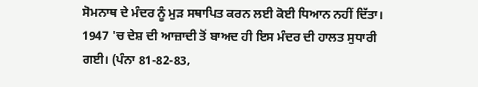ਸੋਮਨਾਥ ਦੇ ਮੰਦਰ ਨੂੰ ਮੁੜ ਸਥਾਪਿਤ ਕਰਨ ਲਈ ਕੋਈ ਧਿਆਨ ਨਹੀਂ ਦਿੱਤਾ। 1947 'ਚ ਦੇਸ਼ ਦੀ ਆਜ਼ਾਦੀ ਤੋਂ ਬਾਅਦ ਹੀ ਇਸ ਮੰਦਰ ਦੀ ਹਾਲਤ ਸੁਧਾਰੀ ਗਈ। (ਪੰਨਾ 81-82-83,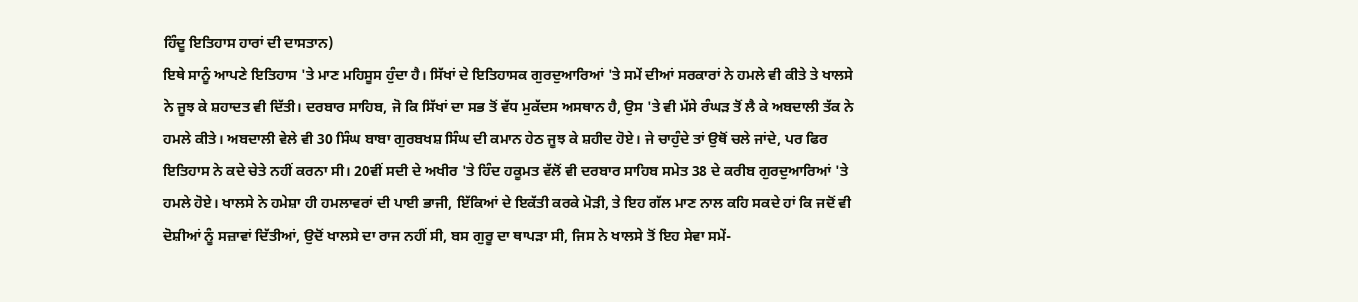ਹਿੰਦੂ ਇਤਿਹਾਸ ਹਾਰਾਂ ਦੀ ਦਾਸਤਾਨ)
ਇਥੇ ਸਾਨੂੰ ਆਪਣੇ ਇਤਿਹਾਸ 'ਤੇ ਮਾਣ ਮਹਿਸੂਸ ਹੁੰਦਾ ਹੈ। ਸਿੱਖਾਂ ਦੇ ਇਤਿਹਾਸਕ ਗੁਰਦੁਆਰਿਆਂ 'ਤੇ ਸਮੇਂ ਦੀਆਂ ਸਰਕਾਰਾਂ ਨੇ ਹਮਲੇ ਵੀ ਕੀਤੇ ਤੇ ਖਾਲਸੇ ਨੇ ਜੂਝ ਕੇ ਸ਼ਹਾਦਤ ਵੀ ਦਿੱਤੀ। ਦਰਬਾਰ ਸਾਹਿਬ, ਜੋ ਕਿ ਸਿੱਖਾਂ ਦਾ ਸਭ ਤੋਂ ਵੱਧ ਮੁਕੱਦਸ ਅਸਥਾਨ ਹੈ, ਉਸ 'ਤੇ ਵੀ ਮੱਸੇ ਰੰਘੜ ਤੋਂ ਲੈ ਕੇ ਅਬਦਾਲੀ ਤੱਕ ਨੇ ਹਮਲੇ ਕੀਤੇ। ਅਬਦਾਲੀ ਵੇਲੇ ਵੀ 30 ਸਿੰਘ ਬਾਬਾ ਗੁਰਬਖਸ਼ ਸਿੰਘ ਦੀ ਕਮਾਨ ਹੇਠ ਜੂਝ ਕੇ ਸ਼ਹੀਦ ਹੋਏ। ਜੇ ਚਾਹੁੰਦੇ ਤਾਂ ਉਥੋਂ ਚਲੇ ਜਾਂਦੇ, ਪਰ ਫਿਰ ਇਤਿਹਾਸ ਨੇ ਕਦੇ ਚੇਤੇ ਨਹੀਂ ਕਰਨਾ ਸੀ। 20ਵੀਂ ਸਦੀ ਦੇ ਅਖੀਰ 'ਤੇ ਹਿੰਦ ਹਕੂਮਤ ਵੱਲੋਂ ਵੀ ਦਰਬਾਰ ਸਾਹਿਬ ਸਮੇਤ 38 ਦੇ ਕਰੀਬ ਗੁਰਦੁਆਰਿਆਂ 'ਤੇ ਹਮਲੇ ਹੋਏ। ਖਾਲਸੇ ਨੇ ਹਮੇਸ਼ਾ ਹੀ ਹਮਲਾਵਰਾਂ ਦੀ ਪਾਈ ਭਾਜੀ, ਇੱਕਿਆਂ ਦੇ ਇਕੱਤੀ ਕਰਕੇ ਮੋੜੀ, ਤੇ ਇਹ ਗੱਲ ਮਾਣ ਨਾਲ ਕਹਿ ਸਕਦੇ ਹਾਂ ਕਿ ਜਦੋਂ ਵੀ ਦੋਸ਼ੀਆਂ ਨੂੰ ਸਜ਼ਾਵਾਂ ਦਿੱਤੀਆਂ, ਉਦੋਂ ਖਾਲਸੇ ਦਾ ਰਾਜ ਨਹੀਂ ਸੀ, ਬਸ ਗੁਰੂ ਦਾ ਥਾਪੜਾ ਸੀ, ਜਿਸ ਨੇ ਖਾਲਸੇ ਤੋਂ ਇਹ ਸੇਵਾ ਸਮੇਂ-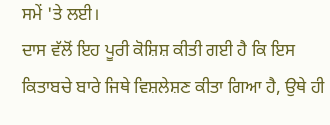ਸਮੇਂ 'ਤੇ ਲਈ।
ਦਾਸ ਵੱਲੋਂ ਇਹ ਪੂਰੀ ਕੋਸ਼ਿਸ਼ ਕੀਤੀ ਗਈ ਹੈ ਕਿ ਇਸ ਕਿਤਾਬਚੇ ਬਾਰੇ ਜਿਥੇ ਵਿਸ਼ਲੇਸ਼ਣ ਕੀਤਾ ਗਿਆ ਹੈ, ਉਥੇ ਹੀ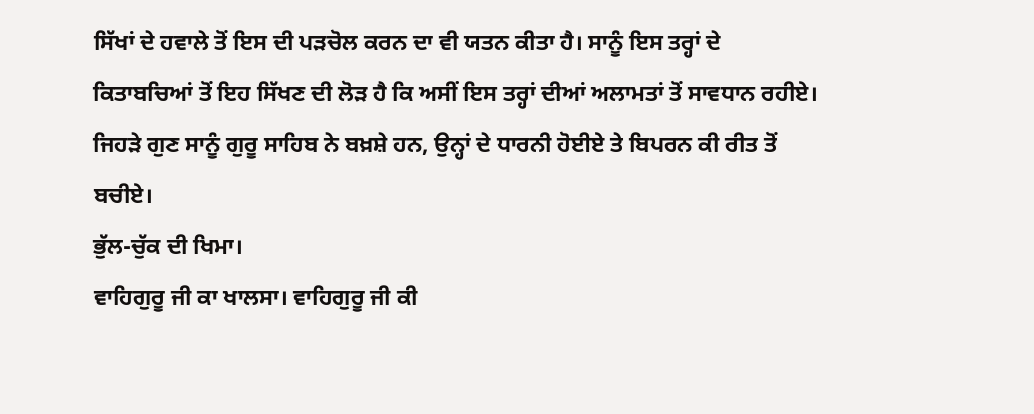ਸਿੱਖਾਂ ਦੇ ਹਵਾਲੇ ਤੋਂ ਇਸ ਦੀ ਪੜਚੋਲ ਕਰਨ ਦਾ ਵੀ ਯਤਨ ਕੀਤਾ ਹੈ। ਸਾਨੂੰ ਇਸ ਤਰ੍ਹਾਂ ਦੇ ਕਿਤਾਬਚਿਆਂ ਤੋਂ ਇਹ ਸਿੱਖਣ ਦੀ ਲੋੜ ਹੈ ਕਿ ਅਸੀਂ ਇਸ ਤਰ੍ਹਾਂ ਦੀਆਂ ਅਲਾਮਤਾਂ ਤੋਂ ਸਾਵਧਾਨ ਰਹੀਏ। ਜਿਹੜੇ ਗੁਣ ਸਾਨੂੰ ਗੁਰੂ ਸਾਹਿਬ ਨੇ ਬਖ਼ਸ਼ੇ ਹਨ, ਉਨ੍ਹਾਂ ਦੇ ਧਾਰਨੀ ਹੋਈਏ ਤੇ ਬਿਪਰਨ ਕੀ ਰੀਤ ਤੋਂ ਬਚੀਏ।
ਭੁੱਲ-ਚੁੱਕ ਦੀ ਖਿਮਾ।
ਵਾਹਿਗੁਰੂ ਜੀ ਕਾ ਖਾਲਸਾ। ਵਾਹਿਗੁਰੂ ਜੀ ਕੀ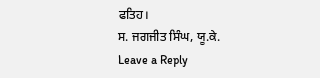ਫਤਿਹ।
ਸ. ਜਗਜੀਤ ਸਿੰਘ, ਯੂ.ਕੇ.
Leave a Reply